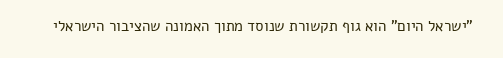"ישראל היום" הוא גוף תקשורת שנוסד מתוך האמונה שהציבור הישראלי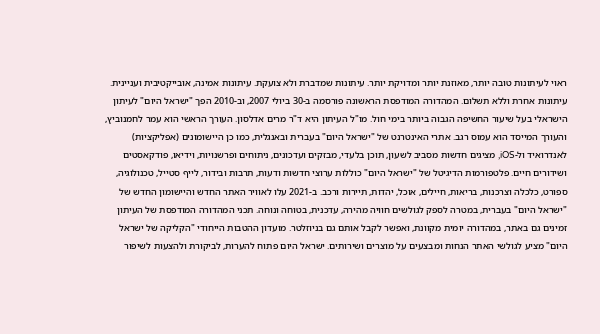ראוי לעיתונות טובה יותר, מאוזנת יותר ומדויקת יותר. עיתונות שמדברת ולא צועקת. עיתונות אמינה, אובייקטיבית ועניינית. עיתונות אחרת וללא תשלום. המהדורה המודפסת הראשונה פורסמה ב-30 ביולי 2007, וב-2010 הפך "ישראל היום" לעיתון הישראלי בעל שיעור החשיפה הגבוה ביותר בימי חול. מו"ל העיתון היא ד"ר מרים אדלסון. העורך הראשי הוא עמר לחמנוביץ, והעורך המייסד הוא עמוס רגב. אתרי האינטרנט של "ישראל היום" בעברית ובאנגלית, כמו כן היישומונים (אפליקציות) לאנדרואיד ול-iOS, מציגים חדשות מסביב לשעון, תוכן בלעדי, מבזקים ועדכונים, ניתוחים ופרשנויות, וידיאו, פודקאסטים ושידורים חיים. פלטפורמות הדיגיטל של "ישראל היום" כוללות ערוצי חדשות ודעות, תרבות ובידור, לייף סטייל, טכנולוגיה, ספורט, כלכלה וצרכנות, בריאות, חיילים, אוכל, יהדות, תיירות ורכב. ב-2021 עלו לאוויר האתר החדש והיישומון החדש של "ישראל היום" בעברית, במטרה לספק לגולשים חוויה מהירה, עדכנית, בטוחה ונוחה. תכני המהדורה המודפסת של העיתון זמינים גם באתר, במהדורה יומית מקוונת, ואפשר לקבל אותם גם בניוזלטר. מועדון ההטבות הייחודי "הקליקה של ישראל היום" מציע לגולשי האתר הנחות ומבצעים על מוצרים ושירותים. ישראל היום פתוח להערות, לביקורת ולהצעות לשיפור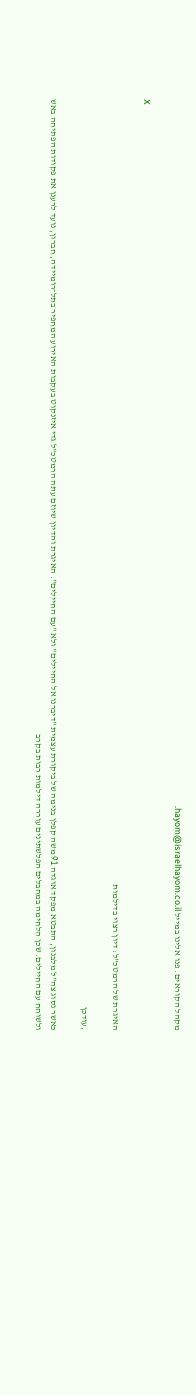מקהל הקוראים. פנו אלינו במייל hayom@israelhayom.co.il.

X

האיגרת של הרמטכ"ל: דיון רצוי בדילמות

,עודכן

כאשר נסוג צה"ל מלבנון, התבטא מפקד אוגדה 91 משה קפלן בנימה של ביקורת עצמית "דיברנו אל החיילים" ולא "עם החיילים". האיגרת והדיון שיוזם עתה הרמטכ"ל גדי איזנקוט בעקבות האירוע המחפיר בתל־רומיידה, חברון, נועד לרענן את פקודות הפתיחה באש ולשוחח עם החיילים. שכן הלחימה במחבלים הפלשתינים עוררה דילמות רבות בקרב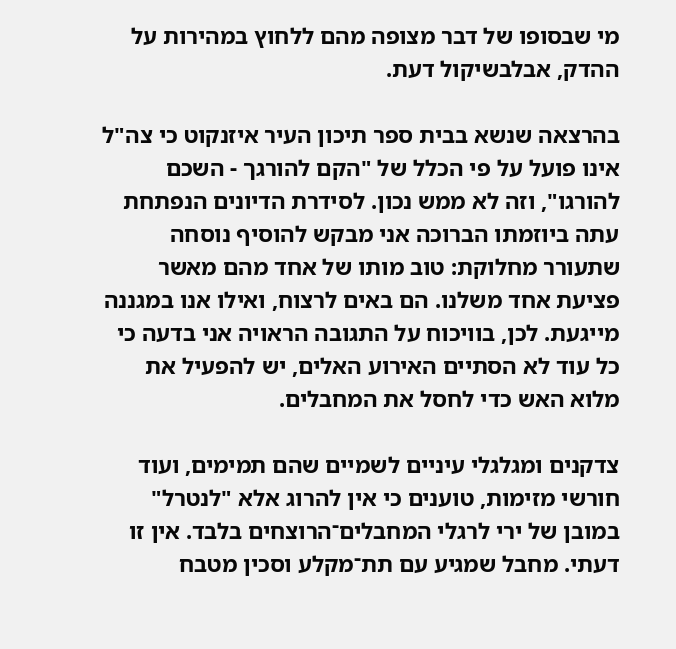מי שבסופו של דבר מצופה מהם ללחוץ במהירות על ההדק, אבלבשיקול דעת.

בהרצאה שנשא בבית ספר תיכון העיר איזנקוט כי צה"ל אינו פועל על פי הכלל של "הקם להורגך - השכם להורגו", וזה לא ממש נכון. לסידרת הדיונים הנפתחת עתה ביוזמתו הברוכה אני מבקש להוסיף נוסחה שתעורר מחלוקת: טוב מותו של אחד מהם מאשר פציעת אחד משלנו. הם באים לרצוח, ואילו אנו במגננה מייגעת. לכן, בוויכוח על התגובה הראויה אני בדעה כי כל עוד לא הסתיים האירוע האלים, יש להפעיל את מלוא האש כדי לחסל את המחבלים.

צדקנים ומגלגלי עיניים לשמיים שהם תמימים, ועוד חורשי מזימות, טוענים כי אין להרוג אלא "לנטרל" במובן של ירי לרגלי המחבלים־הרוצחים בלבד. אין זו דעתי. מחבל שמגיע עם תת־מקלע וסכין מטבח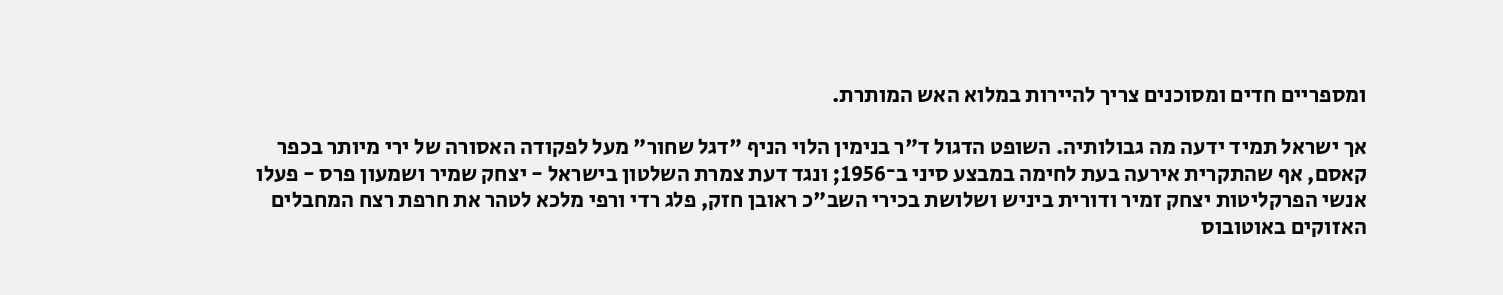ומספריים חדים ומסוכנים צריך להיירות במלוא האש המותרת.

אך ישראל תמיד ידעה מה גבולותיה. השופט הדגול ד"ר בנימין הלוי הניף "דגל שחור" מעל לפקודה האסורה של ירי מיותר בכפר קאסם, אף שהתקרית אירעה בעת לחימה במבצע סיני ב־1956; ונגד דעת צמרת השלטון בישראל - יצחק שמיר ושמעון פרס - פעלו אנשי הפרקליטות יצחק זמיר ודורית ביניש ושלושת בכירי השב"כ ראובן חזק, פלג רדי ורפי מלכא לטהר את חרפת רצח המחבלים האזוקים באוטובוס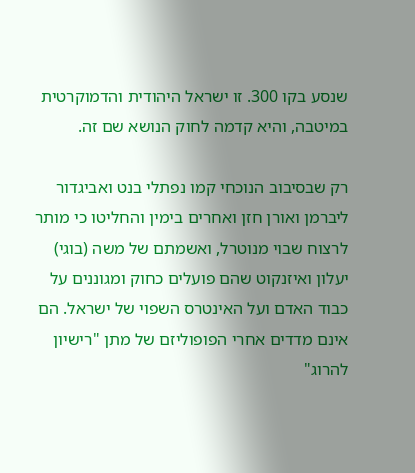שנסע בקו 300. זו ישראל היהודית והדמוקרטית במיטבה, והיא קדמה לחוק הנושא שם זה.

רק שבסיבוב הנוכחי קמו נפתלי בנט ואביגדור ליברמן ואורן חזן ואחרים בימין והחליטו כי מותר לרצוח שבוי מנוטרל, ואשמתם של משה (בוגי) יעלון ואיזנקוט שהם פועלים כחוק ומגוננים על כבוד האדם ועל האינטרס השפוי של ישראל. הם אינם מדדים אחרי הפופוליזם של מתן "רישיון להרוג"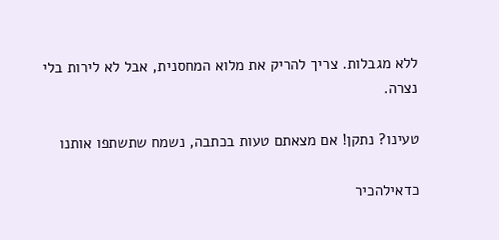ללא מגבלות. צריך להריק את מלוא המחסנית, אבל לא לירות בלי נצרה.

טעינו? נתקן! אם מצאתם טעות בכתבה, נשמח שתשתפו אותנו

כדאילהכיר